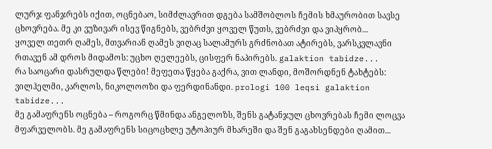ლურჯ ფანჯრებს იქით, ოცნებაო, სიმძლავრით დგება სამშობლოს ჩემის ხმაურობით სავსე ცხოვრება. მე კი ვუზივარ ისევ წიგნებს, ვებრძვი ყოველ წუთს, ვებრძვი და ვიპყრობ...
ყოველ თეთრ ღამეს, მთვარიან ღამეს ვიღაც სალამურს გრძნობათ ატირებს, ვარსკვლავნი რთავენ ამ დროს მიდამოს: უცხო ღელეებს, ცისფერ ნაპირებს. galaktion tabidze...
რა საოცარი დასრულდა წლები! მეფეთა წყება გაქრა, ვით ლანდი, მოშორდნენ ტახტებს: ვილჰელმი, კარლოს, ნიკოლოოზი და ფერდინანდი. prologi 100 leqsi galaktion tabidze...
მე გამაფრენს ოცნება – როგორც წმინდა ანგელოზს, შენს გატანჯულ ცხოვრებას ჩემი ლოცვა მფარველობს. მე გამაფრენს სიცოცხლე უტოპიურ მხარეში და შენ გაგახსენდები ღამით...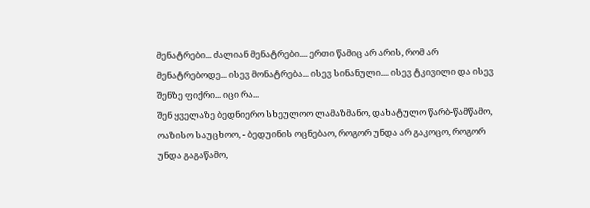მენატრები... ძალიან მენატრები.... ერთი წამიც არ არის, რომ არ მენატრებოდე... ისევ მონატრება... ისევ სინანული.... ისევ ტკივილი და ისევ შენზე ფიქრი... იცი რა...
შენ ყველაზე ბედნიერო სხეულოო ლამაზმანო, დახატულო წარბ-წამწამო, ოაზისო საუცხოო, - ბედუინის ოცნებაო, როგორ უნდა არ გაკოცო, როგორ უნდა გაგაწამო,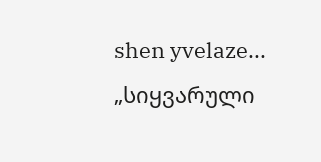shen yvelaze...
„სიყვარული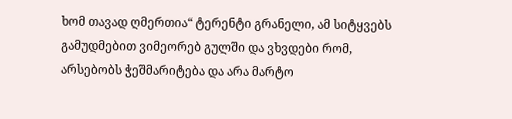ხომ თავად ღმერთია“ ტერენტი გრანელი, ამ სიტყვებს გამუდმებით ვიმეორებ გულში და ვხვდები რომ, არსებობს ჭეშმარიტება და არა მარტო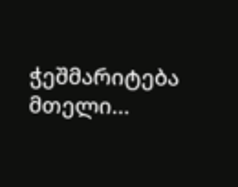ჭეშმარიტება მთელი...